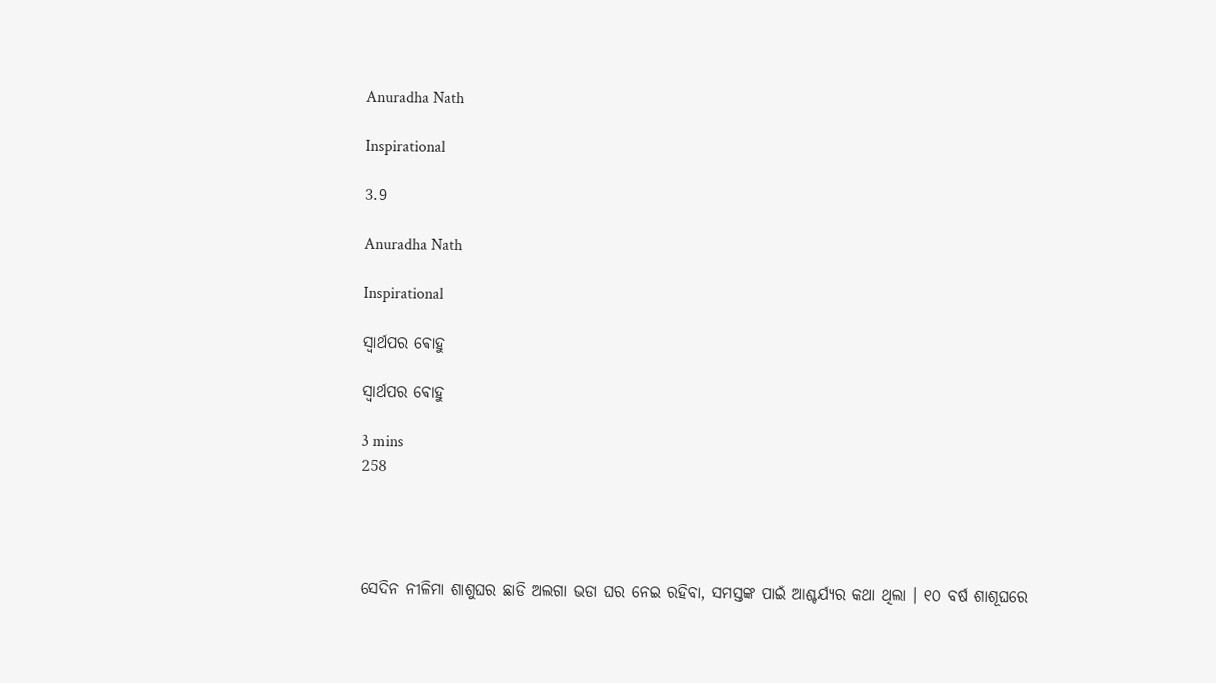Anuradha Nath

Inspirational

3.9

Anuradha Nath

Inspirational

ସ୍ୱାର୍ଥପର ଵୋହୁ

ସ୍ୱାର୍ଥପର ଵୋହୁ

3 mins
258




ସେଦିନ ନୀଳିମା ଶାଶୁଘର ଛାଡି ଅଲଗା ଭଡା ଘର ନେଇ ରହିବା, ସମସ୍ତଙ୍କ ପାଇଁ ଆଶ୍ଚର୍ଯ୍ୟର କଥା ଥିଲା । ୧୦ ବର୍ଷ ଶାଶୂଘରେ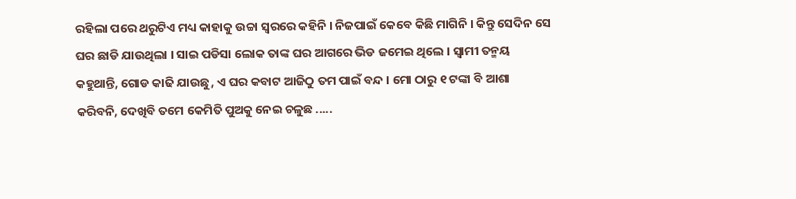ରହିଲା ପରେ ଥରୁଟିଏ ମଧ୍ୟ କାହାକୁ ଉଚ୍ଚା ସ୍ୱରରେ କହିନି । ନିଜପାଇଁ କେବେ କିଛି ମାଗିନି । କିନ୍ତୁ ସେଦିନ ସେ ଘର ଛାଡି ଯାଉଥିଲା । ସାଇ ପଡିସା ଲୋକ ତାଙ୍କ ଘର ଆଗରେ ଭିଡ ଜମେଇ ଥିଲେ । ସ୍ୱାମୀ ତନ୍ମୟ କହୁଥାନ୍ତି, ଗୋଡ କାଢି ଯାଉଛୁ, ଏ ଘର କବାଟ ଆଜିଠୁ ତମ ପାଇଁ ବନ୍ଦ । ମୋ ଠାରୁ ୧ ଟଙ୍କା ବି ଆଶା କରିବନି, ଦେଖିବି ତମେ କେମିତି ପୁଅକୁ ନେଇ ଚଳୁଛ .....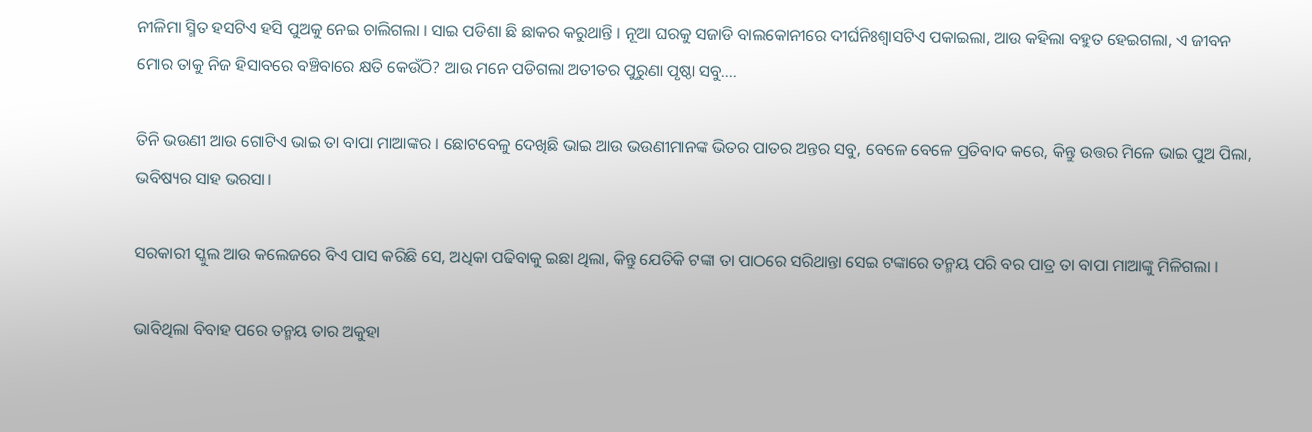ନୀଳିମା ସ୍ମିତ ହସଟିଏ ହସି ପୁଅକୁ ନେଇ ଚାଲିଗଲା । ସାଇ ପଡିଶା ଛି ଛାକର କରୁଥାନ୍ତି । ନୂଆ ଘରକୁ ସଜାଡି ବାଲକୋନୀରେ ଦୀର୍ଘନିଃଶ୍ୱାସଟିଏ ପକାଇଲା, ଆଉ କହିଲା ବହୁତ ହେଇଗଲା, ଏ ଜୀବନ ମୋର ତାକୁ ନିଜ ହିସାବରେ ବଞ୍ଚିବାରେ କ୍ଷତି କେଉଁଠି? ଆଉ ମନେ ପଡିଗଲା ଅତୀତର ପୁରୁଣା ପୃଷ୍ଠା ସବୁ....

ତିନି ଭଉଣୀ ଆଉ ଗୋଟିଏ ଭାଇ ତା ବାପା ମାଆଙ୍କର । ଛୋଟବେଳୁ ଦେଖିଛି ଭାଇ ଆଉ ଭଉଣୀମାନଙ୍କ ଭିତର ପାତର ଅନ୍ତର ସବୁ, ବେଳେ ବେଳେ ପ୍ରତିବାଦ କରେ, କିନ୍ତୁ ଉତ୍ତର ମିଳେ ଭାଇ ପୁଅ ପିଲା, ଭବିଷ୍ୟର ସାହ ଭରସା।

ସରକାରୀ ସ୍କୁଲ ଆଉ କଲେଜରେ ବିଏ ପାସ କରିଛି ସେ, ଅଧିକା ପଢିବାକୁ ଇଛା ଥିଲା, କିନ୍ତୁ ଯେତିକି ଟଙ୍କା ତା ପାଠରେ ସରିଥାନ୍ତା ସେଇ ଟଙ୍କାରେ ତନ୍ମୟ ପରି ବର ପାତ୍ର ତା ବାପା ମାଆଙ୍କୁ ମିଳିଗଲା ।

ଭାବିଥିଲା ବିବାହ ପରେ ତନ୍ମୟ ତାର ଅକୁହା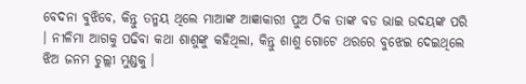ବେଦନା ବୁଝିବେ, କିନ୍ତୁ ତନ୍ମୟ ଥିଲେ ମାଆଙ୍କ ଆଜ୍ଞାକାରୀ ପୁଅ ଠିକ ତାଙ୍କ ବଡ ଭାଇ ଉଦୟଙ୍କ ପରି । ନୀଳିମା ଆଗକୁ ପଢିବା କଥା ଶାଶୁଙ୍କୁ କହିଥିଲା, କିନ୍ତୁ ଶାଶୁ ଗୋଟେ ଥରରେ ବୁଝେଇ ଦେଇଥିଲେ ଝିଅ ଜନମ ଚୁଲ୍ଲୀ ମୁଣ୍ଡକୁ ।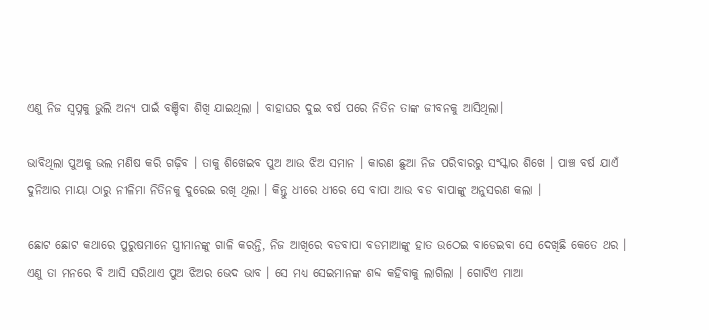ଏଣୁ ନିଜ ସ୍ୱପ୍ନକୁ ଭୁଲି ଅନ୍ୟ ପାଇଁ ବଞ୍ଚିବା ଶିଖି ଯାଇଥିଲା । ବାହାଘର ଦୁଇ ବର୍ଷ ପରେ ନିତିନ ତାଙ୍କ ଜୀବନକୁ ଆସିଥିଲା।

ଭାବିଥିଲା ପୁଅକୁ ଭଲ ମଣିଷ କରି ଗଢ଼ିବ । ତାକୁ ଶିଖେଇବ ପୁଅ ଆଉ ଝିଅ ସମାନ । କାରଣ ଛୁଆ ନିଜ ପରିବାରରୁ ସଂସ୍କାର ଶିଖେ । ପାଞ୍ଚ ବର୍ଷ ଯାଏଁ ଦୁନିଆର ମାୟା ଠାରୁ ନୀଳିମା ନିତିନକୁ ଦୁରେଇ ରଖି ଥିଲା । କିନ୍ତୁ ଧୀରେ ଧୀରେ ସେ ବାପା ଆଉ ବଡ ବାପାଙ୍କୁ ଅନୁସରଣ କଲା ।

ଛୋଟ ଛୋଟ କଥାରେ ପୁରୁଷମାନେ ସ୍ତ୍ରୀମାନଙ୍କୁ ଗାଳି କରନ୍ତି, ନିଜ ଆଖିରେ ବଡବାପା ବଡମାଆଙ୍କୁ ହାତ ଉଠେଇ ବାଡେଇବା ସେ ଦେଖିଛି କେତେ ଥର । ଏଣୁ ତା ମନରେ ବି ଆସି ସରିଥାଏ ପୁଅ ଝିଅର ଭେଦ ଭାବ । ସେ ମଧ୍ୟ ସେଇମାନଙ୍କ ଶବ୍ଦ କହିବାକୁ ଲାଗିଲା । ଗୋଟିଏ ମାଆ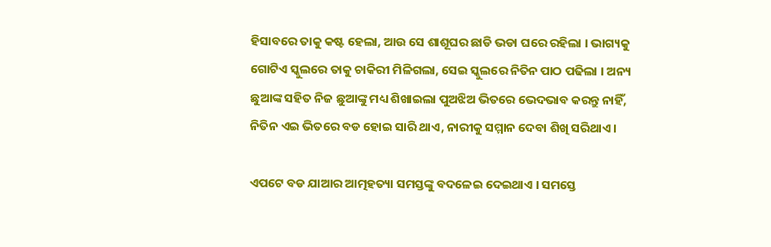ହିସାବରେ ତାକୁ କଷ୍ଟ ହେଲା, ଆଉ ସେ ଶାଶୂଘର ଛାଡି ଭଡା ଘରେ ରହିଲା । ଭାଗ୍ୟକୁ ଗୋଟିଏ ସ୍କୁଲରେ ତାକୁ ଚାକିରୀ ମିଳିଗଲା, ସେଇ ସ୍କୁଲରେ ନିତିନ ପାଠ ପଢିଲା । ଅନ୍ୟ ଛୁଆଙ୍କ ସହିତ ନିଜ ଛୁଆଙ୍କୁ ମଧ୍ୟ ଶିଖାଇଲା ପୁଅଝିଅ ଭିତରେ ଭେଦଭାବ କରନ୍ତୁ ନାହିଁ, ନିତିନ ଏଇ ଭିତରେ ବଡ ହୋଇ ସାରି ଥାଏ, ନାରୀକୁ ସମ୍ମାନ ଦେବା ଶିଖି ସରିଥାଏ ।

ଏପଟେ ବଡ ଯାଆର ଆତ୍ମହତ୍ୟା ସମସ୍ତଙ୍କୁ ବଦଳେଇ ଦେଇଥାଏ । ସମସ୍ତେ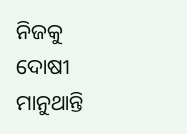ନିଜକୁ ଦୋଷୀ ମାନୁଥାନ୍ତି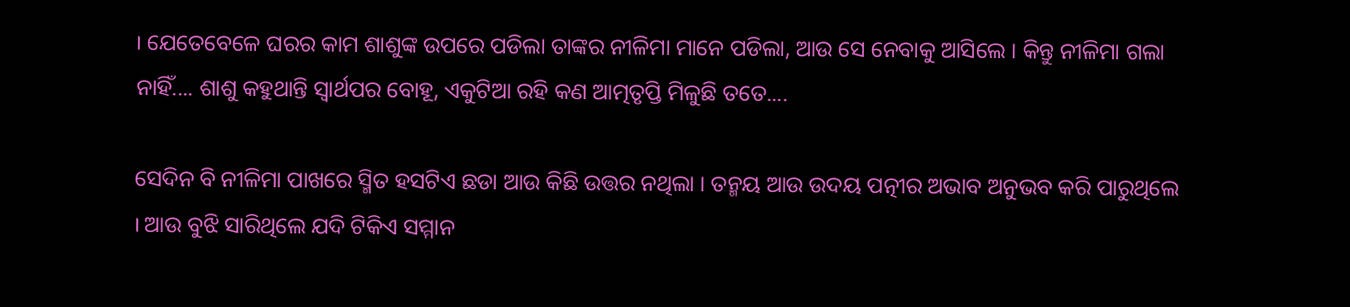। ଯେତେବେଳେ ଘରର କାମ ଶାଶୁଙ୍କ ଉପରେ ପଡିଲା ତାଙ୍କର ନୀଳିମା ମାନେ ପଡିଲା, ଆଉ ସେ ନେବାକୁ ଆସିଲେ । କିନ୍ତୁ ନୀଳିମା ଗଲା ନାହିଁ.... ଶାଶୁ କହୁଥାନ୍ତି ସ୍ୱାର୍ଥପର ବୋହୂ, ଏକୁଟିଆ ରହି କଣ ଆତ୍ମତୃପ୍ତି ମିଳୁଛି ତତେ....

ସେଦିନ ବି ନୀଳିମା ପାଖରେ ସ୍ମିତ ହସଟିଏ ଛଡା ଆଉ କିଛି ଉତ୍ତର ନଥିଲା । ତନ୍ମୟ ଆଉ ଉଦୟ ପତ୍ନୀର ଅଭାବ ଅନୁଭବ କରି ପାରୁଥିଲେ । ଆଉ ବୁଝି ସାରିଥିଲେ ଯଦି ଟିକିଏ ସମ୍ମାନ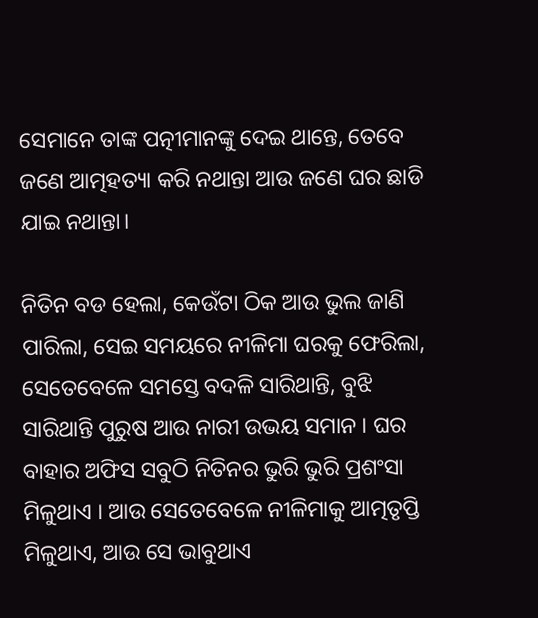ସେମାନେ ତାଙ୍କ ପତ୍ନୀମାନଙ୍କୁ ଦେଇ ଥାନ୍ତେ, ତେବେ ଜଣେ ଆତ୍ମହତ୍ୟା କରି ନଥାନ୍ତା ଆଉ ଜଣେ ଘର ଛାଡି ଯାଇ ନଥାନ୍ତା।

ନିତିନ ବଡ ହେଲା, କେଉଁଟା ଠିକ ଆଉ ଭୁଲ ଜାଣି ପାରିଲା, ସେଇ ସମୟରେ ନୀଳିମା ଘରକୁ ଫେରିଲା, ସେତେବେଳେ ସମସ୍ତେ ବଦଳି ସାରିଥାନ୍ତି, ବୁଝି ସାରିଥାନ୍ତି ପୁରୁଷ ଆଉ ନାରୀ ଉଭୟ ସମାନ । ଘର ବାହାର ଅଫିସ ସବୁଠି ନିତିନର ଭୁରି ଭୁରି ପ୍ରଶଂସା ମିଳୁଥାଏ । ଆଉ ସେତେବେଳେ ନୀଳିମାକୁ ଆତ୍ମତୃପ୍ତି ମିଳୁଥାଏ, ଆଉ ସେ ଭାବୁଥାଏ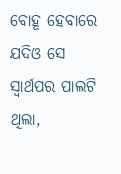ବୋହୂ ହେବାରେ ଯଦିଓ ସେ ସ୍ୱାର୍ଥପର ପାଲଟି ଥିଲା,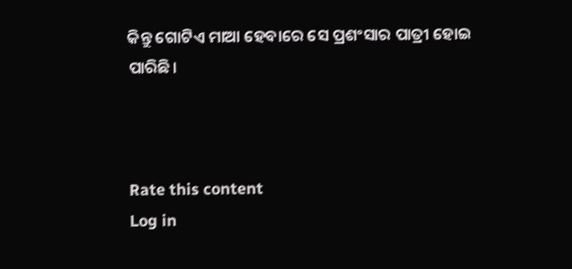କିନ୍ତୁ ଗୋଟିଏ ମାଆ ହେବାରେ ସେ ପ୍ରଶଂସାର ପାତ୍ରୀ ହୋଇ ପାରିଛି।



Rate this content
Log in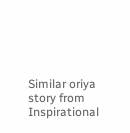Similar oriya story from Inspirational